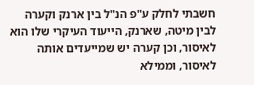חשבתי לחלק ע"פ הנ"ל בין ארנק וקערה לבין מיטה, שארנק, הייעוד העיקרי שלו הוא לאיסור, וכן קערה יש שמייעדים אותה לאיסור, וממילא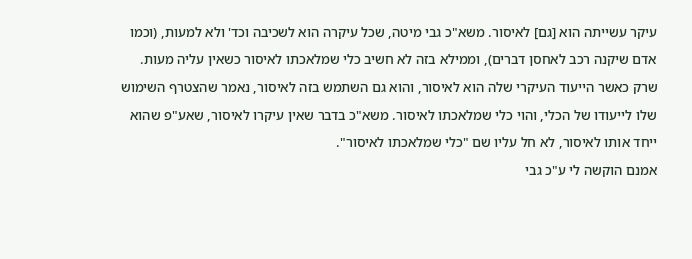עיקר עשייתה הוא [גם] לאיסור. משא"כ גבי מיטה, שכל עיקרה הוא לשכיבה וכד' ולא למעות, (וכמו אדם שיקנה רכב לאחסן דברים), וממילא בזה לא חשיב כלי שמלאכתו לאיסור כשאין עליה מעות.
שרק כאשר הייעוד העיקרי שלה הוא לאיסור, והוא גם השתמש בזה לאיסור, נאמר שהצטרף השימוש שלו לייעודו של הכלי, והוי כלי שמלאכתו לאיסור. משא"כ בדבר שאין עיקרו לאיסור, שאע"פ שהוא ייחד אותו לאיסור, לא חל עליו שם "כלי שמלאכתו לאיסור".
אמנם הוקשה לי ע"כ גבי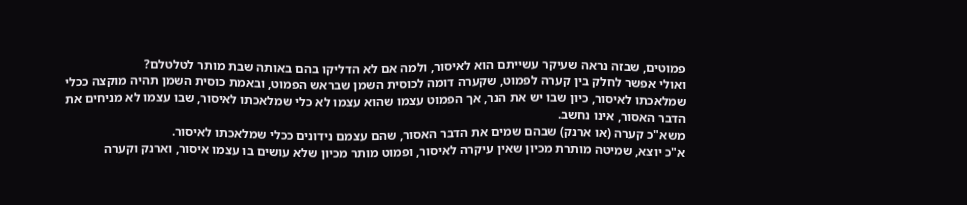פמוטים, שבזה נראה שעיקר עשייתם הוא לאיסור, ולמה אם לא הדליקו בהם באותה שבת מותר לטלטלם?
ואולי אפשר לחלק בין קערה לפמוט, שקערה דומה לכוסית השמן שבראש הפמוט, ובאמת כוסית השמן תהיה מוקצה ככלי שמלאכתו לאיסור, כיון שבו יש את הנר, אך הפמוט עצמו שהוא עצמו לא כלי שמלאכתו לאיסור, שבו עצמו לא מניחים את הדבר האסור, אינו נחשב.
משא"כ קערה (או ארנק) שבהם שמים את הדבר האסור, שהם עצמם נידונים ככלי שמלאכתו לאיסור.
א"כ יוצא, שמיטה מותרת מכיון שאין עיקרה לאיסור, ופמוט מותר מכיון שלא עושים בו עצמו איסור, וארנק וקערה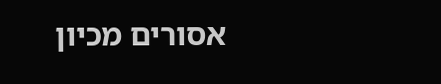אסורים מכיון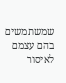שמשתמשים בהם עצמם לאיסור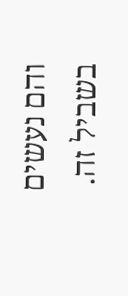והם נעשים בשביל זה.